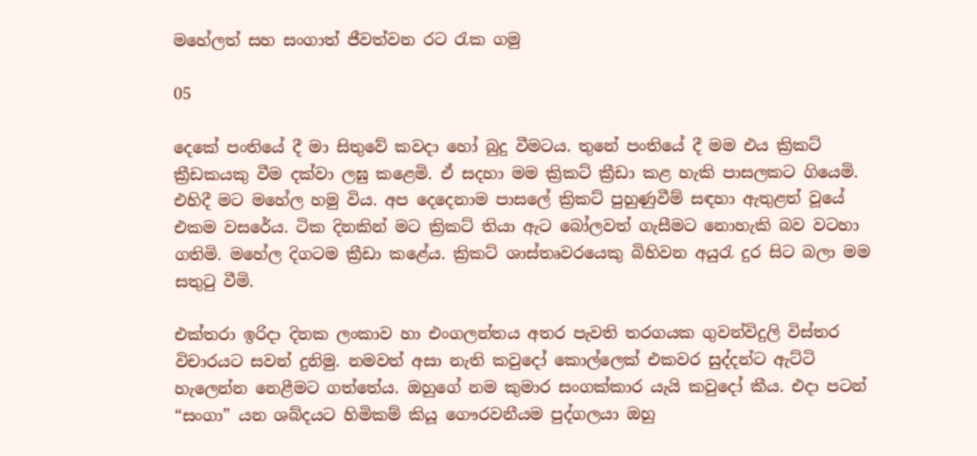මහේලත් සහ සංගාත් ජීවත්වන රට රැක ගමු

05

දෙකේ පංතියේ දී මා සිතුවේ කවදා හෝ බුදු වීමටය. තුනේ පංතියේ දී මම එය ක්‍රිකට් ක්‍රීඩකයකු වීම දක්වා ලඝු කළෙමි. ඒ සදහා මම ක්‍රිකට් ක්‍රීඩා කළ හැකි පාසලකට ගියෙමි. එහිදී මට මහේල හමු විය. අප දෙදෙනාම පාසලේ ක්‍රිකට් පුහුණුවීම් සඳහා ඇතුළත් වූයේ එකම වසරේය. ටික දිනකින් මට ක්‍රිකට් තියා ඇට බෝලවත් ගැසීමට නොහැකි බව වටහා ගතිමි. මහේල දිගටම ක්‍රීඩා කළේය. ක්‍රිකට් ශාස්තෘවරයෙකු බිහිවන අයුරැ දුර සිට බලා මම සතුටු වීමි.

එක්තරා ඉරිදා දිනක ලංකාව හා එංගලන්තය අතර පැවති තරගයක ගුවන්විදුලි විස්තර විචාරයට සවන් දුනිමු. නමවත් අසා නැති කවුදෝ කොල්ලෙක් එකවර සුද්දන්ට ඇට්ටි හැලෙන්න නෙළීමට ගත්තේය. ඔහුගේ නම කුමාර සංගක්කාර යැයි කවුදෝ කීය. එදා පටන් “සංගා” යන ශබ්දයට හිමිකම් කියූ ගෞරවනීයම පුද්ගලයා ඔහු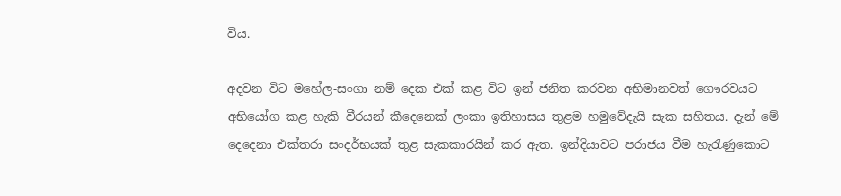විය.

අදවන විට මහේල-සංගා නම් දෙක එක් කළ විට ඉන් ජනිත කරවන අභිමානවත් ගෞරවයට අභියෝග කළ හැකි වීරයන් කීදෙනෙක් ලංකා ඉතිහාසය තුළම හමුවේදැයි සැක සහිතය. දැන් මේ දෙදෙනා එක්තරා සංදර්භයක් තුළ සැකකාරයින් කර ඇත. ඉන්දියාවට පරාජය වීම හැරැණුකොට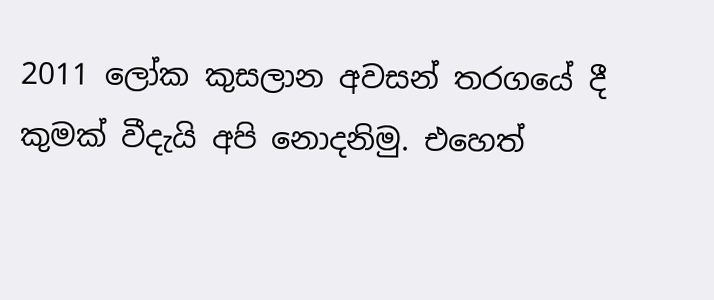2011 ලෝක කුසලාන අවසන් තරගයේ දී කුමක් වීදැයි අපි නොදනිමු. එහෙත්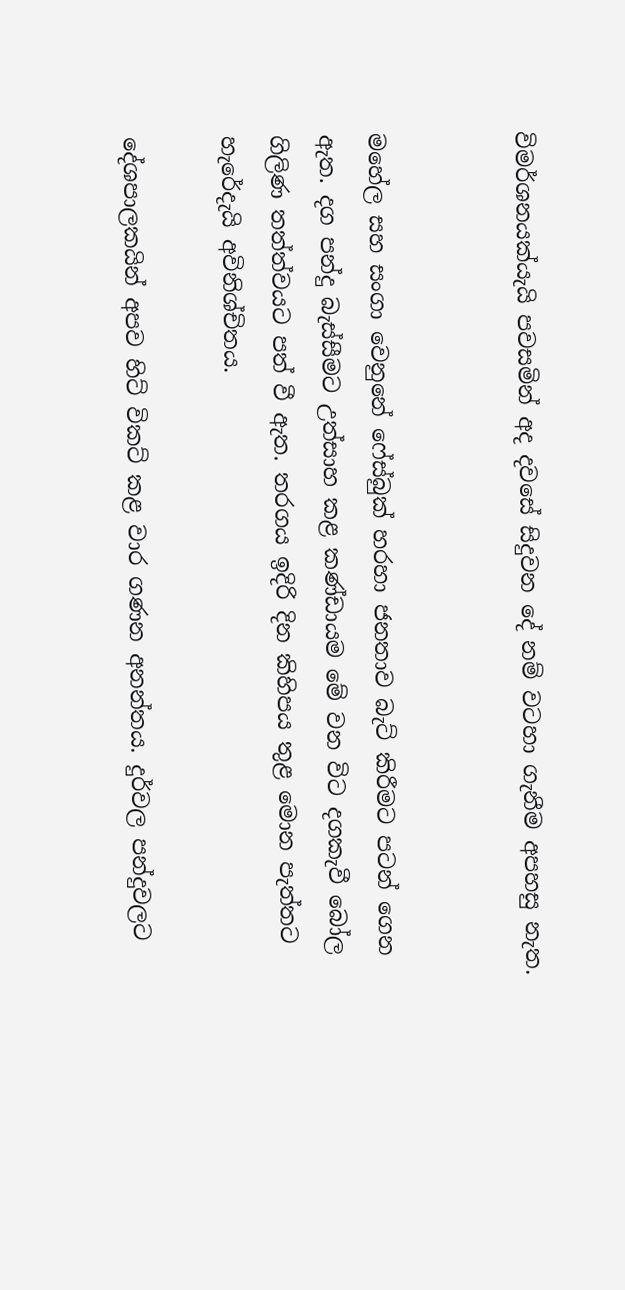විමර්ශනයක්යැයි පවසමින් අද දවසේ සිදුවන දේ නම් වටහා ගැනීම අපහසු නැත.


මහේල සහ සංගා වෙනුනේ ෆේස්බුක් හරහා ජනතාව බැට් කිරීමට පටන් ගෙන ඇත. දග පන්දු බැස්සීමට උත්සාහ කළ කණ්ඩායම මේ වන විට දගකැවී බෝල ගිලිණ තත්ත්වයට පත් වී ඇත. තරගය ඉදිරි දින කිහිපය තුළ මොන පැත්තට හැරේදැයි අවිනිශ්චිතය.

දේශපාලකයින් අපව හිට් විකට් කළ වාර ගණන අනන්තය. දුර්වල පන්දුවලට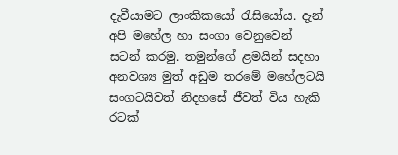දැවීයාමට ලාංකිකයෝ රැසියෝය. දැන් අපි මහේල හා සංගා වෙනුවෙන් සටන් කරමු. තමුන්ගේ ළමයින් සදහා අනවශ්‍ය මුත් අඩුම තරමේ මහේලටයි සංගටයිවත් නිදහසේ ජීවත් විය හැකි රටක්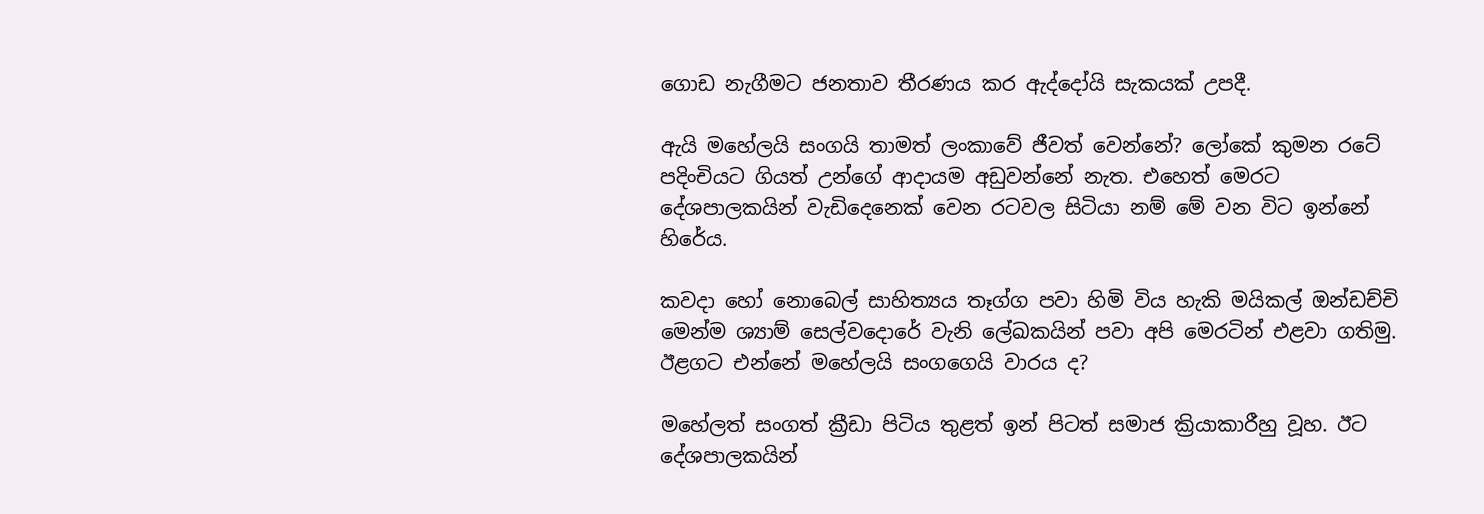ගොඩ නැගීමට ජනතාව තීරණය කර ඇද්දෝයි සැකයක් උපදී.

ඇයි මහේලයි සංගයි තාමත් ලංකාවේ ජීවත් වෙන්නේ? ලෝකේ කුමන රටේ පදිංචියට ගියත් උන්ගේ ආදායම අඩුවන්නේ නැත. එහෙත් මෙරට දේශපාලකයින් වැඩිදෙනෙක් වෙන රටවල සිටියා නම් මේ වන විට ඉන්නේ හිරේය.

කවදා හෝ නොබෙල් සාහිත්‍යය තෑග්ග පවා හිමි විය හැකි මයිකල් ඔන්ඩච්චි මෙන්ම ශ්‍යාම් සෙල්වදොරේ වැනි ලේඛකයින් පවා අපි මෙරටින් එළවා ගතිමු. ඊළගට එන්නේ මහේලයි සංගගෙයි වාරය ද?

මහේලත් සංගත් ක්‍රීඩා පිටිය තුළත් ඉන් පිටත් සමාජ ක්‍රියාකාරීහු වූහ. ඊට දේශපාලකයින්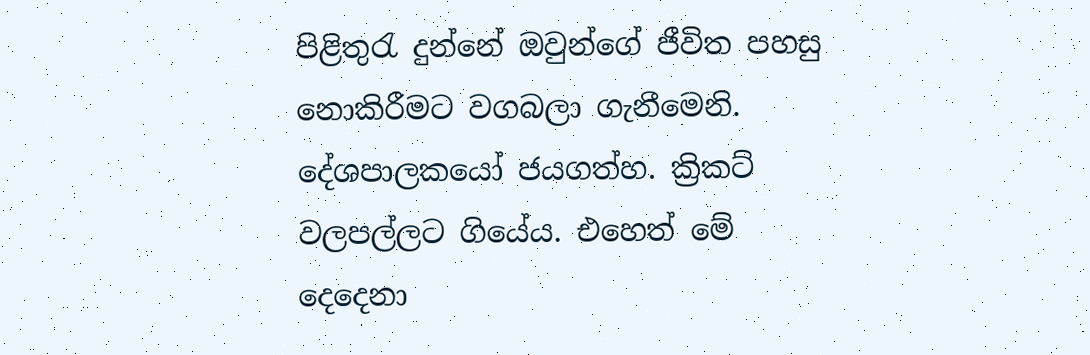පිළිතුරැ දුන්නේ ඔවුන්ගේ ජීවිත පහසු නොකිරීමට වගබලා ගැනීමෙනි. දේශපාලකයෝ ජයගත්හ. ක්‍රිකට් වලපල්ලට ගියේය. එහෙත් මේ දෙදෙනා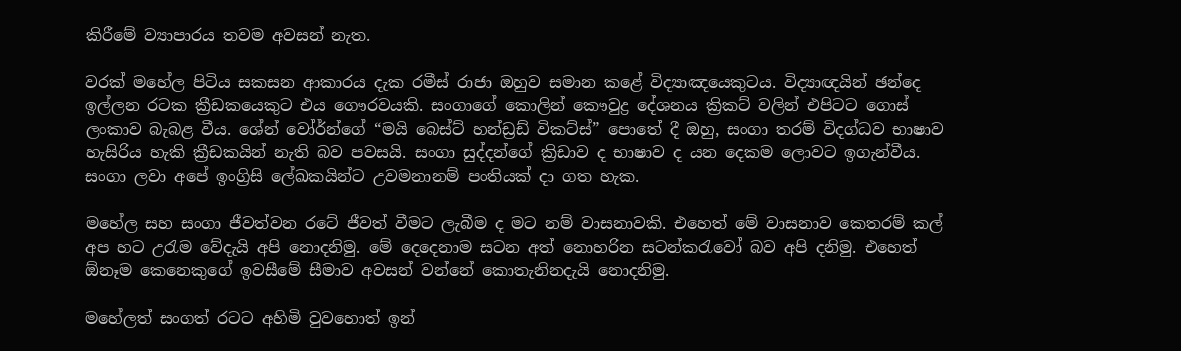කිරීමේ ව්‍යාපාරය තවම අවසන් නැත.

වරක් මහේල පිටිය සකසන ආකාරය දැක රමීස් රාජා ඔහුව සමාන කළේ විද්‍යාඤයෙකුටය. විද්‍යාඥයින් ඡන්දෙ ඉල්ලන රටක ක්‍රීඩකයෙකුට එය ගෞරවයකි. සංගාගේ කොලින් කෞවුද්‍ර දේශනය ක්‍රිකට් වලින් එපිටට ගොස් ලංකාව බැබළ වීය. ශේන් වෝර්න්ගේ “මයි බෙස්ට් හන්ඩ්‍රඩ් විකට්ස්” පොතේ දී ඔහු, සංගා තරම් විදග්ධව භාෂාව හැසිරිය හැකි ක්‍රීඩකයින් නැති බව පවසයි. සංගා සුද්දන්ගේ ක්‍රිඩාව ද භාෂාව ද යන දෙකම ලොවට ඉගැන්වීය. සංගා ලවා අපේ ඉංග්‍රිසි ලේඛකයින්ට උවමනානම් පංතියක් දා ගත හැක.

මහේල සහ සංගා ජීවත්වන රටේ ජීවත් වීමට ලැබීම ද මට නම් වාසනාවකි. එහෙත් මේ වාසනාව කෙතරම් කල් අප හට උරැම වේදැයි අපි නොදනිමු. මේ දෙදෙනාම සටන අත් නොහරින සටන්කරැවෝ බව අපි දනිමු. එහෙත් ඕනෑම කෙනෙකුගේ ඉවසීමේ සීමාව අවසන් වන්නේ කොතැනිනදැයි නොදනිමු.

මහේලත් සංගත් රටට අහිමි වුවහොත් ඉන්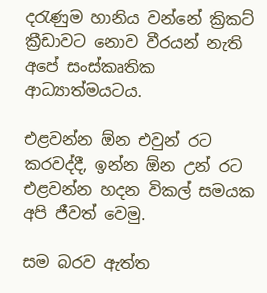දරැණුම හානිය වන්නේ ක්‍රිකට් ක්‍රීඩාවට නොව වීරයන් නැති අපේ සංස්කෘතික ආධ්‍යාත්මයටය.

එළවන්න ඕන එවුන් රට කරවද්දී, ඉන්න ඕන උන් රට එළවන්න හදන විකල් සමයක අපි ජීවත් වෙමු.

සම බරව ඇත්ත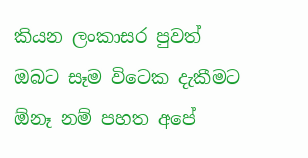කියන ලංකාසර පුවත් ඔබට සෑම විටෙක දැකීමට ඕනෑ නම් පහත අපේ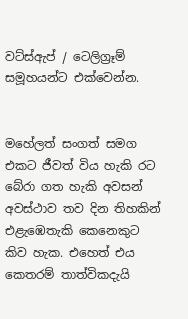වට්ස්ඇප් / ටෙලිග්‍රෑම් සමූහයන්ට එක්වෙන්න.


මහේලත් සංගත් සමග එකට ජීවත් විය හැකි රට බේරා ගත හැකි අවසන් අවස්ථාව තව දින තිහකින් එළැඹෙතැකි කෙනෙකුට කිව හැක. එහෙත් එය කෙතරම් තාත්විකදැයි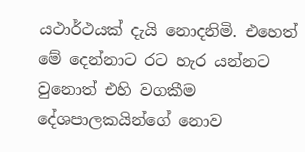යථාර්ථයක් දැයි නොදනිමි. එහෙත් මේ දෙන්නාට රට හැර යන්නට වුනොත් එහි වගකීම දේශපාලකයින්ගේ නොව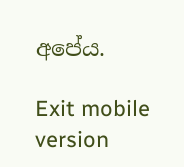අපේය.

Exit mobile version